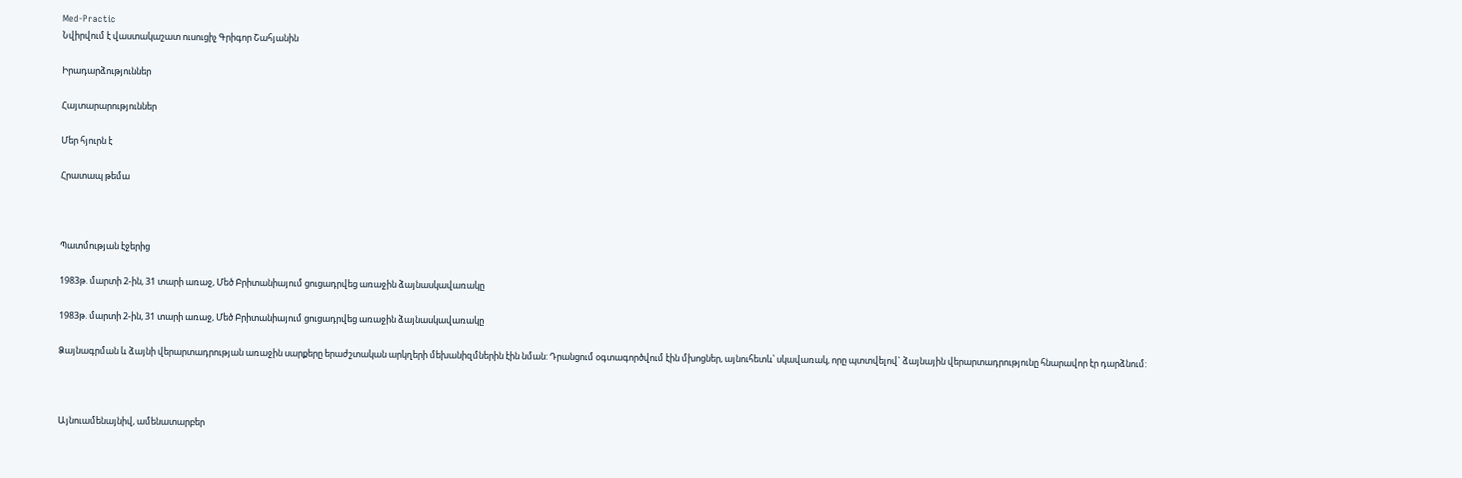Med-Practic
Նվիրվում է վաստակաշատ ուսուցիչ Գրիգոր Շահյանին

Իրադարձություններ

Հայտարարություններ

Մեր հյուրն է

Հրատապ թեմա



Պատմության էջերից

1983թ. մարտի 2-ին, 31 տարի առաջ, Մեծ Բրիտանիայում ցուցադրվեց առաջին ձայնասկավառակը

1983թ. մարտի 2-ին, 31 տարի առաջ, Մեծ Բրիտանիայում ցուցադրվեց առաջին ձայնասկավառակը

Ձայնագրման և ձայնի վերարտադրության առաջին սարքերը երաժշտական արկղերի մեխանիզմներին էին նման: Դրանցում օգտագործվում էին մխոցներ, այնուհետև՝ սկավառակ, որը պտտվելով` ձայնային վերարտադրությունը հնարավոր էր դարձնում:



Այնուամենայնիվ, ամենատարբեր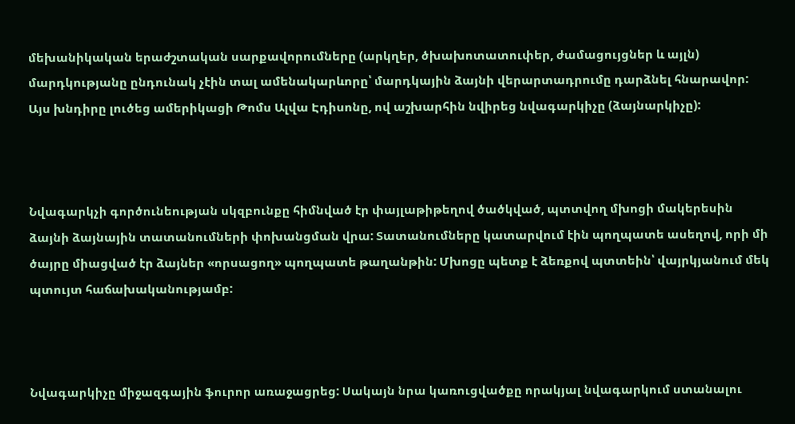մեխանիկական երաժշտական սարքավորումները (արկղեր, ծխախոտատուփեր, ժամացույցներ և այլն) մարդկությանը ընդունակ չէին տալ ամենակարևորը՝ մարդկային ձայնի վերարտադրումը դարձնել հնարավոր: Այս խնդիրը լուծեց ամերիկացի Թոմս Ալվա Էդիսոնը, ով աշխարհին նվիրեց նվագարկիչը (ձայնարկիչը):



Նվագարկչի գործունեության սկզբունքը հիմնված էր փայլաթիթեղով ծածկված, պտտվող մխոցի մակերեսին  ձայնի ձայնային տատանումների փոխանցման վրա: Տատանումները կատարվում էին պողպատե ասեղով, որի մի ծայրը միացված էր ձայներ «որսացող» պողպատե թաղանթին: Մխոցը պետք է ձեռքով պտտեին՝ վայրկյանում մեկ պտույտ հաճախականությամբ:



Նվագարկիչը միջազգային ֆուրոր առաջացրեց: Սակայն նրա կառուցվածքը որակյալ նվագարկում ստանալու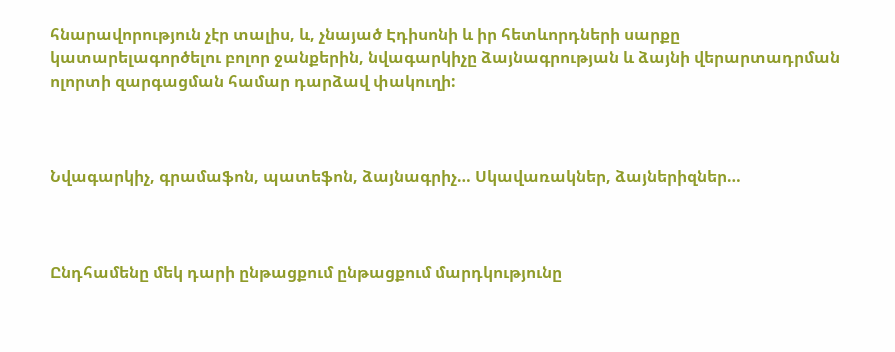հնարավորություն չէր տալիս, և, չնայած Էդիսոնի և իր հետևորդների սարքը կատարելագործելու բոլոր ջանքերին, նվագարկիչը ձայնագրության և ձայնի վերարտադրման ոլորտի զարգացման համար դարձավ փակուղի:



Նվագարկիչ, գրամաֆոն, պատեֆոն, ձայնագրիչ… Սկավառակներ, ձայներիզներ…



Ընդհամենը մեկ դարի ընթացքում ընթացքում մարդկությունը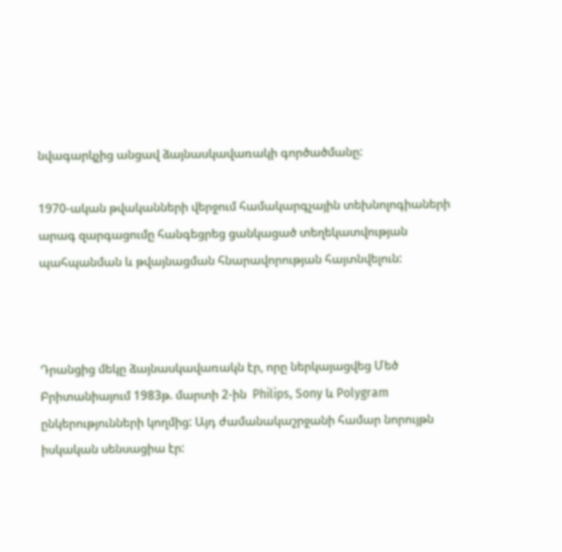նվագարկչից անցավ ձայնասկավառակի գործածմանը:

1970-ական թվականների վերջում համակարգչային տեխնոլոգիաների արագ զարգացումը հանգեցրեց ցանկացած տեղեկատվության պահպանման և թվայնացման հնարավորության հայտնվելուն:



Դրանցից մեկը ձայնասկավառակն էր, որը ներկայացվեց Մեծ Բրիտանիայում 1983թ. մարտի 2-ին  Philips, Sony և Polygram ընկերությունների կողմից: Այդ ժամանակաշրջանի համար նորույթն իսկական սենսացիա էր: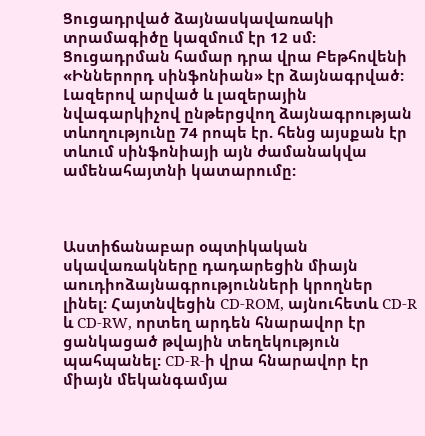Ցուցադրված ձայնասկավառակի տրամագիծը կազմում էր 12 սմ: Ցուցադրման համար դրա վրա Բեթհովենի «Իններորդ սինֆոնիան» էր ձայնագրված: Լազերով արված և լազերային նվագարկիչով ընթերցվող ձայնագրության տևողությունը 74 րոպե էր. հենց այսքան էր տևում սինֆոնիայի այն ժամանակվա ամենահայտնի կատարումը:



Աստիճանաբար օպտիկական սկավառակները դադարեցին միայն աուդիոձայնագրությունների կրողներ լինել: Հայտնվեցին CD-ROM, այնուհետև CD-R և CD-RW, որտեղ արդեն հնարավոր էր ցանկացած թվային տեղեկություն պահպանել: CD-R-ի վրա հնարավոր էր միայն մեկանգամյա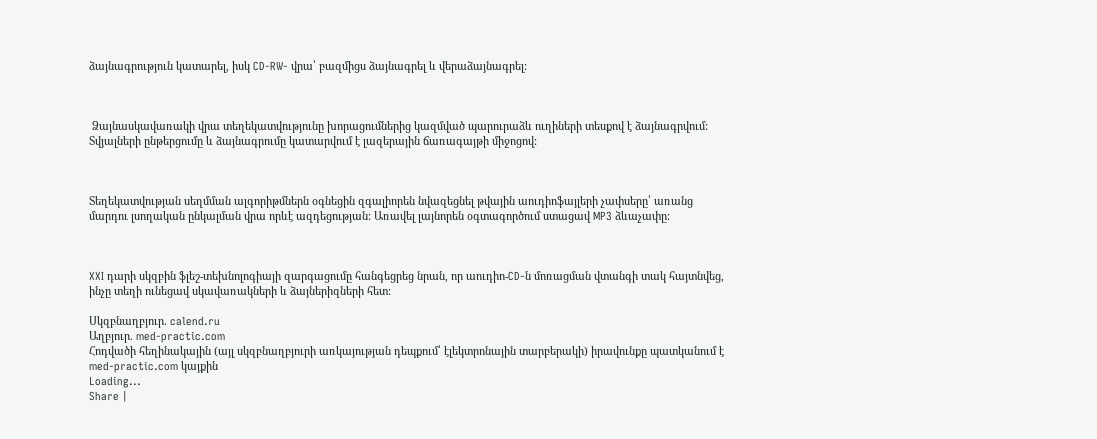ձայնագրություն կատարել, իսկ CD-RW- վրա՝ բազմիցս ձայնագրել և վերաձայնագրել:



 Ձայնասկավառակի վրա տեղեկատվությունը խորացումներից կազմված պարուրաձև ուղիների տեսքով է ձայնագրվում: Տվյալների ընթերցումը և ձայնագրումը կատարվում է լազերային ճառագայթի միջոցով:



Տեղեկատվության սեղմման ալգորիթմներն օգնեցին զգալիորեն նվազեցնել թվային աուդիոֆայլերի չափսերը՝ առանց մարդու լսողական ընկալման վրա որևէ ազդեցության: Առավել լայնորեն օգտագործում ստացավ MP3 ձևաչափը:



XXI դարի սկզբին ֆլեշ-տեխնոլոգիայի զարգացումը հանգեցրեց նրան, որ աուդիո-CD-ն մոռացման վտանգի տակ հայտնվեց, ինչը տեղի ունեցավ սկավառակների և ձայներիզների հետ:

Սկզբնաղբյուր. calend.ru
Աղբյուր. med-practic.com
Հոդվածի հեղինակային (այլ սկզբնաղբյուրի առկայության դեպքում՝ էլեկտրոնային տարբերակի) իրավունքը պատկանում է med-practic.com կայքին
Loading...
Share |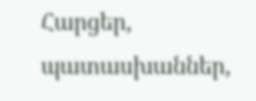Հարցեր, պատասխաններ,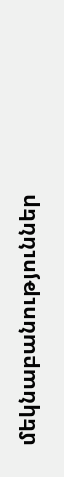մեկնաբանություններ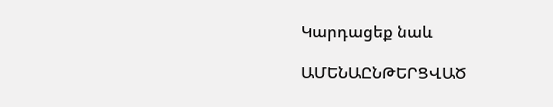Կարդացեք նաև

ԱՄԵՆԱԸՆԹԵՐՑՎԱԾ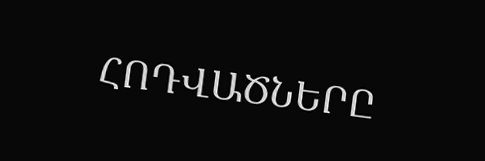ՀՈԴՎԱԾՆԵՐԸ